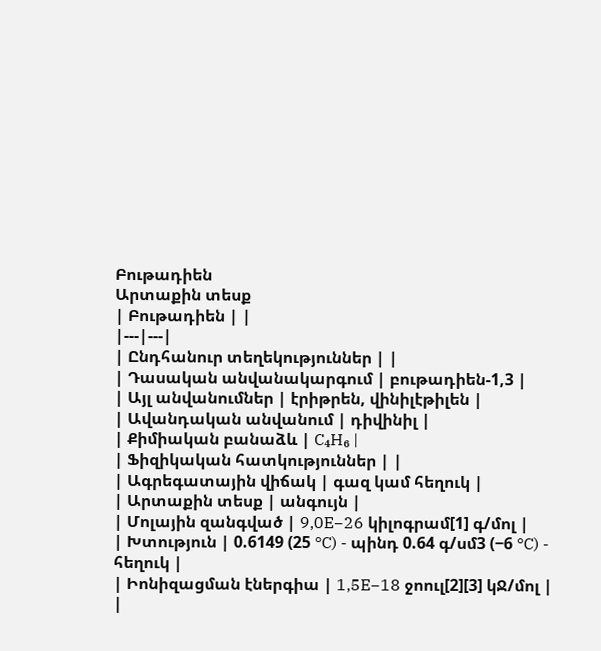Բութադիեն
Արտաքին տեսք
| Բութադիեն | |
|---|---|
| Ընդհանուր տեղեկություններ | |
| Դասական անվանակարգում | բութադիեն-1,3 |
| Այլ անվանումներ | էրիթրեն, վինիլէթիլեն |
| Ավանդական անվանում | դիվինիլ |
| Քիմիական բանաձև | C₄H₆ |
| Ֆիզիկական հատկություններ | |
| Ագրեգատային վիճակ | գազ կամ հեղուկ |
| Արտաքին տեսք | անգույն |
| Մոլային զանգված | 9,0E−26 կիլոգրամ[1] գ/մոլ |
| Խտություն | 0.6149 (25 °C) - պինդ 0.64 գ/սմ3 (−6 °C) - հեղուկ |
| Իոնիզացման էներգիա | 1,5E−18 ջոուլ[2][3] կՋ/մոլ |
|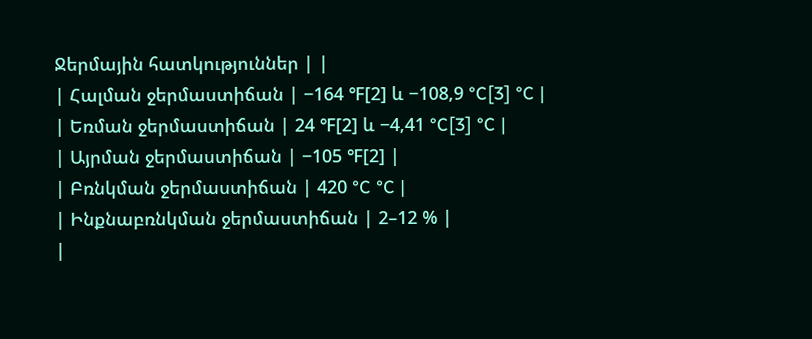Ջերմային հատկություններ | |
| Հալման ջերմաստիճան | −164 ℉[2] և −108,9 °C[3] °C |
| Եռման ջերմաստիճան | 24 ℉[2] և −4,41 °C[3] °C |
| Այրման ջերմաստիճան | −105 ℉[2] |
| Բռնկման ջերմաստիճան | 420 °C °C |
| Ինքնաբռնկման ջերմաստիճան | 2–12 % |
|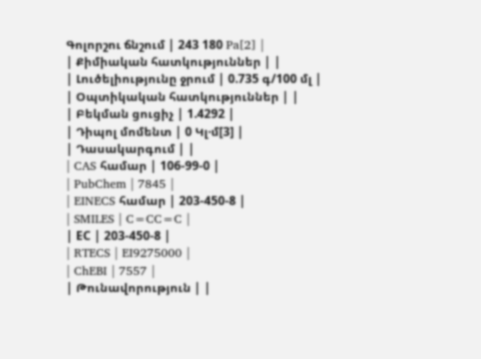Գոլորշու ճնշում | 243 180 Pa[2] |
| Քիմիական հատկություններ | |
| Լուծելիությունը ջրում | 0.735 գ/100 մլ |
| Օպտիկական հատկություններ | |
| Բեկման ցուցիչ | 1.4292 |
| Դիպոլ մոմենտ | 0 Կլ·մ[3] |
| Դասակարգում | |
| CAS համար | 106-99-0 |
| PubChem | 7845 |
| EINECS համար | 203-450-8 |
| SMILES | C=CC=C |
| ЕС | 203-450-8 |
| RTECS | EI9275000 |
| ChEBI | 7557 |
| Թունավորություն | |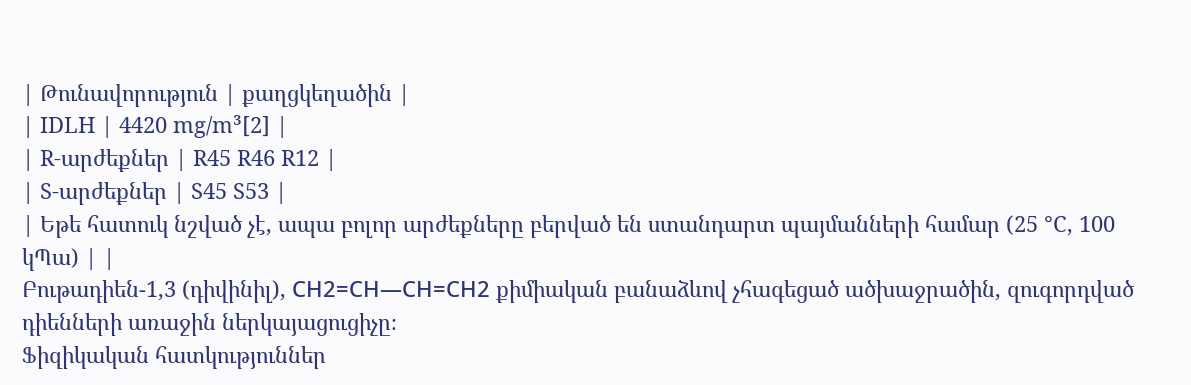| Թունավորություն | քաղցկեղածին |
| IDLH | 4420 mg/m³[2] |
| R-արժեքներ | R45 R46 R12 |
| S-արժեքներ | S45 S53 |
| Եթե հատուկ նշված չէ, ապա բոլոր արժեքները բերված են ստանդարտ պայմանների համար (25 °C, 100 կՊա) | |
Բութադիեն-1,3 (դիվինիլ), СН2=СН—СН=СН2 քիմիական բանաձևով չհագեցած ածխաջրածին, զուգորդված դիենների առաջին ներկայացուցիչը։
Ֆիզիկական հատկություններ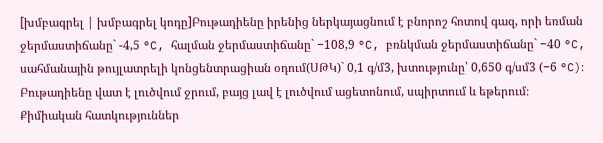[խմբագրել | խմբագրել կոդը]Բութադիենը իրենից ներկայացնում է բնորոշ հոտով գազ, որի եռման ջերմաստիճանը` -4,5 °C, հալման ջերմաստիճանը` −108,9 °C, բռնկման ջերմաստիճանը` −40 °C, սահմանային թույլատրելի կոնցենտրացիան օդում(ՍԹԿ)` 0,1 գ/մ3, խտությունը՝ 0,650 գ/սմ3 (−6 °C)։
Բութադիենը վատ է լուծվում ջրում, բայց լավ է լուծվում ացետոնում, սպիրտում և եթերում։
Քիմիական հատկություններ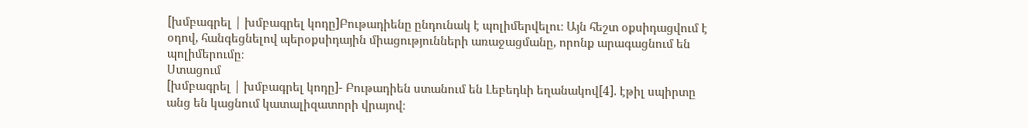[խմբագրել | խմբագրել կոդը]Բութադիենը ընդունակ է պոլիմերվելու։ Այն հեշտ օքսիդացվում է օդով, հանգեցնելով պերօքսիդային միացությունների առաջացմանը, որոնք արագացնում են պոլիմերումը։
Ստացում
[խմբագրել | խմբագրել կոդը]- Բութադիեն ստանում են Լեբեդևի եղանակով[4]. էթիլ սպիրտը անց են կացնում կատալիզատորի վրայով։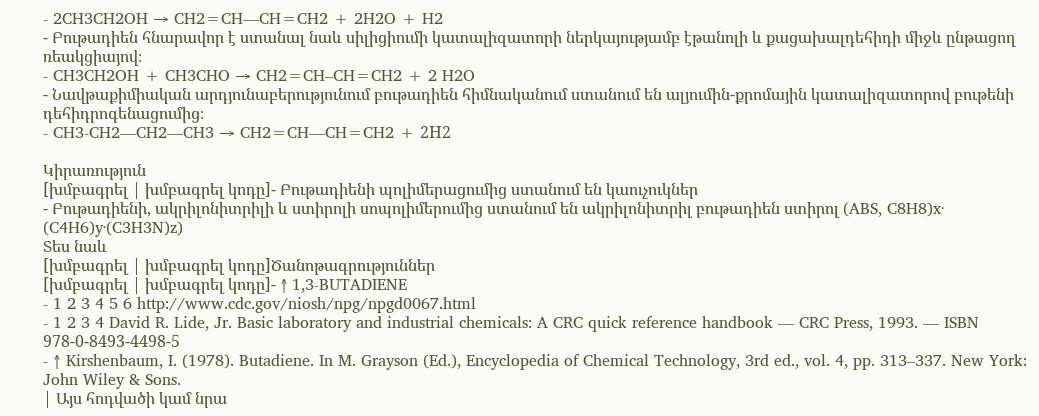- 2CH3CH2OH → CH2=CH—CH=CH2 + 2H2O + H2
- Բութադիեն հնարավոր է ստանալ նաև սիլիցիումի կատալիզատորի ներկայությամբ էթանոլի և քացախալդեհիդի միջև ընթացող ռեակցիայով։
- CH3CH2OH + CH3CHO → CH2=CH–CH=CH2 + 2 H2O
- Նավթաքիմիական արդյունաբերությունում բութադիեն հիմնականում ստանում են ալյումին-քրոմային կատալիզատորով բութենի դեհիդրոգենացումից։
- CH3-CH2—CH2—CH3 → CH2=CH—CH=CH2 + 2Н2

Կիրառություն
[խմբագրել | խմբագրել կոդը]- Բութադիենի պոլիմերացումից ստանում են կաուչուկներ
- Բութադիենի, ակրիլոնիտրիլի և ստիրոլի սոպոլիմերումից ստանում են ակրիլոնիտրիլ բութադիեն ստիրոլ (ABS, C8H8)x· (C4H6)y·(C3H3N)z)
Տես նաև
[խմբագրել | խմբագրել կոդը]Ծանոթագրություններ
[խմբագրել | խմբագրել կոդը]- ↑ 1,3-BUTADIENE
- 1 2 3 4 5 6 http://www.cdc.gov/niosh/npg/npgd0067.html
- 1 2 3 4 David R. Lide, Jr. Basic laboratory and industrial chemicals: A CRC quick reference handbook — CRC Press, 1993. — ISBN 978-0-8493-4498-5
- ↑ Kirshenbaum, I. (1978). Butadiene. In M. Grayson (Ed.), Encyclopedia of Chemical Technology, 3rd ed., vol. 4, pp. 313–337. New York: John Wiley & Sons.
| Այս հոդվածի կամ նրա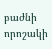բաժնի որոշակի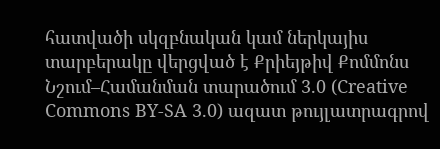հատվածի սկզբնական կամ ներկայիս տարբերակը վերցված է Քրիեյթիվ Քոմմոնս Նշում–Համանման տարածում 3.0 (Creative Commons BY-SA 3.0) ազատ թույլատրագրով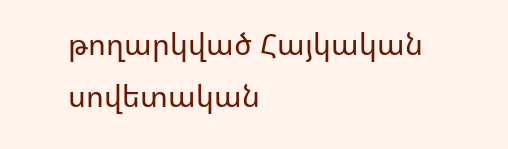թողարկված Հայկական սովետական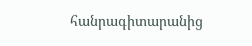հանրագիտարանից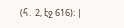(հ․ 2, էջ 616)։ |